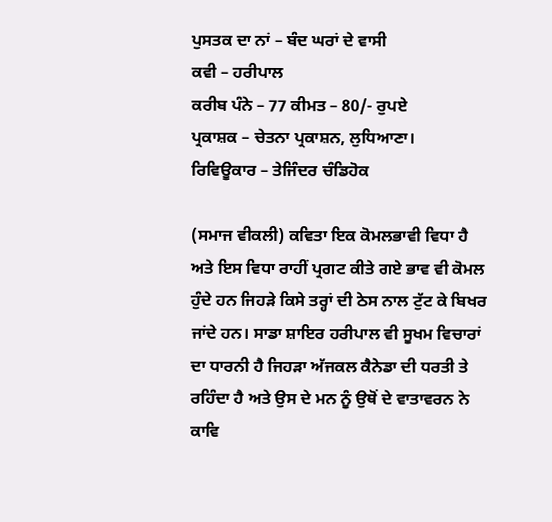ਪੁਸਤਕ ਦਾ ਨਾਂ – ਬੰਦ ਘਰਾਂ ਦੇ ਵਾਸੀ
ਕਵੀ – ਹਰੀਪਾਲ
ਕਰੀਬ ਪੰਨੇ – 77 ਕੀਮਤ – 80/- ਰੁਪਏ
ਪ੍ਰਕਾਸ਼ਕ – ਚੇਤਨਾ ਪ੍ਰਕਾਸ਼ਨ, ਲੁਧਿਆਣਾ।
ਰਿਵਿਊਕਾਰ – ਤੇਜਿੰਦਰ ਚੰਡਿਹੋਕ

(ਸਮਾਜ ਵੀਕਲੀ) ਕਵਿਤਾ ਇਕ ਕੋਮਲਭਾਵੀ ਵਿਧਾ ਹੈ ਅਤੇ ਇਸ ਵਿਧਾ ਰਾਹੀਂ ਪ੍ਰਗਟ ਕੀਤੇ ਗਏ ਭਾਵ ਵੀ ਕੋਮਲ ਹੁੰਦੇ ਹਨ ਜਿਹੜੇ ਕਿਸੇ ਤਰ੍ਹਾਂ ਦੀ ਠੇਸ ਨਾਲ ਟੁੱਟ ਕੇ ਬਿਖਰ ਜਾਂਦੇ ਹਨ। ਸਾਡਾ ਸ਼ਾਇਰ ਹਰੀਪਾਲ ਵੀ ਸੂਖਮ ਵਿਚਾਰਾਂ ਦਾ ਧਾਰਨੀ ਹੈ ਜਿਹੜਾ ਅੱਜਕਲ ਕੈਨੇਡਾ ਦੀ ਧਰਤੀ ਤੇ ਰਹਿੰਦਾ ਹੈ ਅਤੇ ਉਸ ਦੇ ਮਨ ਨੂੰ ਉਥੋਂ ਦੇ ਵਾਤਾਵਰਨ ਨੇ ਕਾਵਿ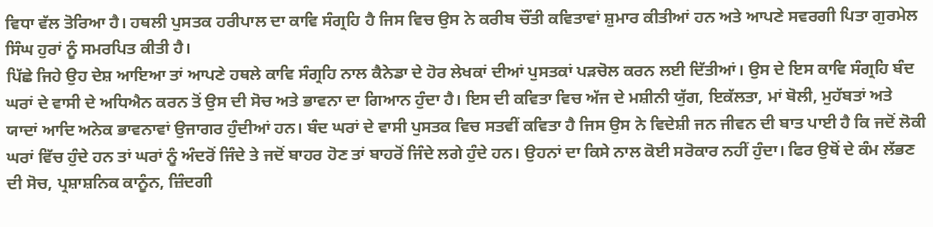ਵਿਧਾ ਵੱਲ ਤੋਰਿਆ ਹੈ। ਹਥਲੀ ਪੁਸਤਕ ਹਰੀਪਾਲ ਦਾ ਕਾਵਿ ਸੰਗ੍ਰਹਿ ਹੈ ਜਿਸ ਵਿਚ ਉਸ ਨੇ ਕਰੀਬ ਚੌਂਤੀ ਕਵਿਤਾਵਾਂ ਸ਼ੁਮਾਰ ਕੀਤੀਆਂ ਹਨ ਅਤੇ ਆਪਣੇ ਸਵਰਗੀ ਪਿਤਾ ਗੁਰਮੇਲ ਸਿੰਘ ਹੁਰਾਂ ਨੂੰ ਸਮਰਪਿਤ ਕੀਤੀ ਹੈ।
ਪਿੱਛੇ ਜਿਹੇ ਉਹ ਦੇਸ਼ ਆਇਆ ਤਾਂ ਆਪਣੇ ਹਥਲੇ ਕਾਵਿ ਸੰਗ੍ਰਹਿ ਨਾਲ ਕੈਨੇਡਾ ਦੇ ਹੋਰ ਲੇਖਕਾਂ ਦੀਆਂ ਪੁਸਤਕਾਂ ਪੜਚੋਲ ਕਰਨ ਲਈ ਦਿੱਤੀਆਂ। ਉਸ ਦੇ ਇਸ ਕਾਵਿ ਸੰਗ੍ਰਹਿ ਬੰਦ ਘਰਾਂ ਦੇ ਵਾਸੀ ਦੇ ਅਧਿਐਨ ਕਰਨ ਤੋਂ ਉਸ ਦੀ ਸੋਚ ਅਤੇ ਭਾਵਨਾ ਦਾ ਗਿਆਨ ਹੁੰਦਾ ਹੈ। ਇਸ ਦੀ ਕਵਿਤਾ ਵਿਚ ਅੱਜ ਦੇ ਮਸ਼ੀਨੀ ਯੁੱਗ, ਇਕੱਲਤਾ, ਮਾਂ ਬੋਲੀ, ਮੁਹੱਬਤਾਂ ਅਤੇ ਯਾਦਾਂ ਆਦਿ ਅਨੇਕ ਭਾਵਨਾਵਾਂ ਉਜਾਗਰ ਹੁੰਦੀਆਂ ਹਨ। ਬੰਦ ਘਰਾਂ ਦੇ ਵਾਸੀ ਪੁਸਤਕ ਵਿਚ ਸਤਵੀਂ ਕਵਿਤਾ ਹੈ ਜਿਸ ਉਸ ਨੇ ਵਿਦੇਸ਼ੀ ਜਨ ਜੀਵਨ ਦੀ ਬਾਤ ਪਾਈ ਹੈ ਕਿ ਜਦੋਂ ਲੋਕੀ ਘਰਾਂ ਵਿੱਚ ਹੁੰਦੇ ਹਨ ਤਾਂ ਘਰਾਂ ਨੂੰ ਅੰਦਰੋਂ ਜਿੰਦੇ ਤੇ ਜਦੋਂ ਬਾਹਰ ਹੋਣ ਤਾਂ ਬਾਹਰੋਂ ਜਿੰਦੇ ਲਗੇ ਹੁੰਦੇ ਹਨ। ਉਹਨਾਂ ਦਾ ਕਿਸੇ ਨਾਲ ਕੋਈ ਸਰੋਕਾਰ ਨਹੀਂ ਹੁੰਦਾ। ਫਿਰ ਉਥੋਂ ਦੇ ਕੰਮ ਲੱਭਣ ਦੀ ਸੋਚ, ਪ੍ਰਸ਼ਾਸ਼ਨਿਕ ਕਾਨੂੰਨ, ਜ਼ਿੰਦਗੀ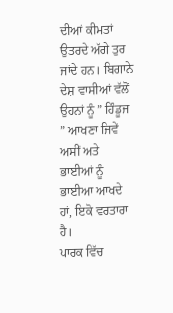ਦੀਆਂ ਕੀਮਤਾਂ ਉਤਰਦੇ ਅੱਗੇ ਤੁਰ ਜਾਂਦੇ ਹਨ। ਬਿਗਾਨੇ ਦੇਸ਼ ਵਾਸੀਆਂ ਵੱਲੋਂ ਉਹਨਾਂ ਨੂੰ ” ਹਿੰਡੂਜ ” ਆਖਣਾ ਜਿਵੇਂ ਅਸੀਂ ਅਤੇ ਭਾਈਆਂ ਨੂੰ ਭਾਈਆ ਆਖਦੇ ਹਾਂ, ਇਕੋ ਵਰਤਾਰਾ ਹੈ।
ਪਾਰਕ ਵਿੱਚ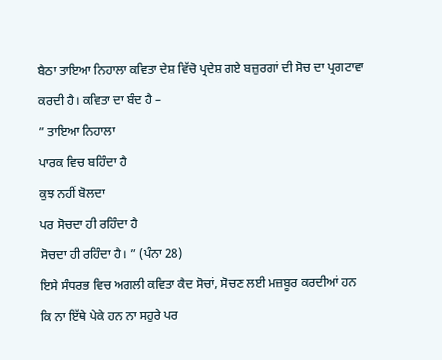ਬੈਠਾ ਤਾਇਆ ਨਿਹਾਲਾ ਕਵਿਤਾ ਦੇਸ਼ ਵਿੱਚੋ ਪ੍ਰਦੇਸ਼ ਗਏ ਬਜ਼ੁਰਗਾਂ ਦੀ ਸੋਚ ਦਾ ਪ੍ਰਗਟਾਵਾ ਕਰਦੀ ਹੈ। ਕਵਿਤਾ ਦਾ ਬੰਦ ਹੈ –
” ਤਾਇਆ ਨਿਹਾਲਾ
ਪਾਰਕ ਵਿਚ ਬਹਿੰਦਾ ਹੈ
ਕੁਝ ਨਹੀਂ ਬੋਲਦਾ
ਪਰ ਸੋਚਦਾ ਹੀ ਰਹਿੰਦਾ ਹੈ
ਸੋਚਦਾ ਹੀ ਰਹਿੰਦਾ ਹੈ। ” (ਪੰਨਾ 28)
ਇਸੇ ਸੰਧਰਭ ਵਿਚ ਅਗਲੀ ਕਵਿਤਾ ਕੈਦ ਸੋਚਾਂ, ਸੋਚਣ ਲਈ ਮਜ਼ਬੂਰ ਕਰਦੀਆਂ ਹਨ ਕਿ ਨਾ ਇੱਥੇ ਪੇਕੇ ਹਨ ਨਾ ਸਹੁਰੇ ਪਰ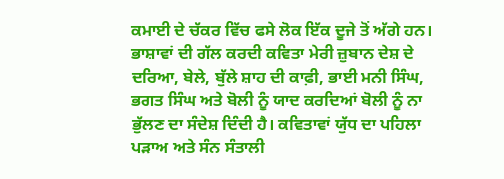ਕਮਾਈ ਦੇ ਚੱਕਰ ਵਿੱਚ ਫਸੇ ਲੋਕ ਇੱਕ ਦੂਜੇ ਤੋਂ ਅੱਗੇ ਹਨ। ਭਾਸ਼ਾਵਾਂ ਦੀ ਗੱਲ ਕਰਦੀ ਕਵਿਤਾ ਮੇਰੀ ਜ਼ੁਬਾਨ ਦੇਸ਼ ਦੇ ਦਰਿਆ, ਬੇਲੇ, ਬੁੱਲੇ ਸ਼ਾਹ ਦੀ ਕਾਫ਼ੀ, ਭਾਈ ਮਨੀ ਸਿੰਘ, ਭਗਤ ਸਿੰਘ ਅਤੇ ਬੋਲੀ ਨੂੰ ਯਾਦ ਕਰਦਿਆਂ ਬੋਲੀ ਨੂੰ ਨਾ ਭੁੱਲਣ ਦਾ ਸੰਦੇਸ਼ ਦਿੰਦੀ ਹੈ। ਕਵਿਤਾਵਾਂ ਯੁੱਧ ਦਾ ਪਹਿਲਾ ਪੜਾਅ ਅਤੇ ਸੰਨ ਸੰਤਾਲੀ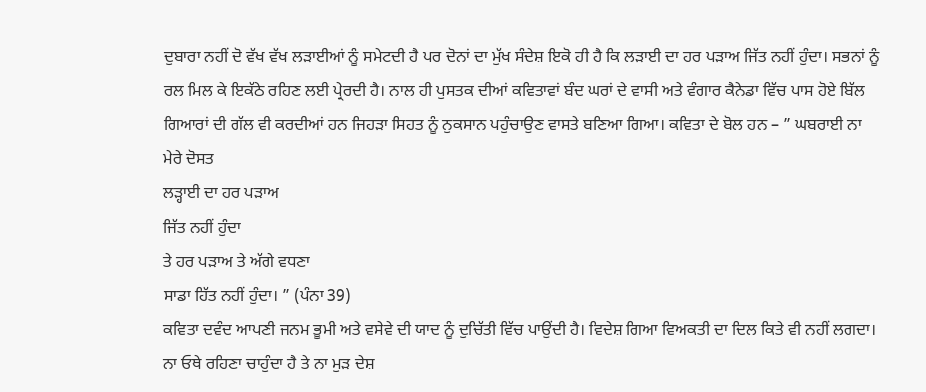ਦੁਬਾਰਾ ਨਹੀਂ ਦੋ ਵੱਖ ਵੱਖ ਲੜਾਈਆਂ ਨੂੰ ਸਮੇਟਦੀ ਹੈ ਪਰ ਦੋਨਾਂ ਦਾ ਮੁੱਖ ਸੰਦੇਸ਼ ਇਕੋ ਹੀ ਹੈ ਕਿ ਲੜਾਈ ਦਾ ਹਰ ਪੜਾਅ ਜਿੱਤ ਨਹੀਂ ਹੁੰਦਾ। ਸਭਨਾਂ ਨੂੰ ਰਲ ਮਿਲ ਕੇ ਇਕੱਠੇ ਰਹਿਣ ਲਈ ਪ੍ਰੇਰਦੀ ਹੈ। ਨਾਲ ਹੀ ਪੁਸਤਕ ਦੀਆਂ ਕਵਿਤਾਵਾਂ ਬੰਦ ਘਰਾਂ ਦੇ ਵਾਸੀ ਅਤੇ ਵੰਗਾਰ ਕੈਨੇਡਾ ਵਿੱਚ ਪਾਸ ਹੋਏ ਬਿੱਲ ਗਿਆਰਾਂ ਦੀ ਗੱਲ ਵੀ ਕਰਦੀਆਂ ਹਨ ਜਿਹੜਾ ਸਿਹਤ ਨੂੰ ਨੁਕਸਾਨ ਪਹੁੰਚਾਉਣ ਵਾਸਤੇ ਬਣਿਆ ਗਿਆ। ਕਵਿਤਾ ਦੇ ਬੋਲ ਹਨ – ” ਘਬਰਾਈ ਨਾ ਮੇਰੇ ਦੋਸਤ
ਲੜ੍ਹਾਈ ਦਾ ਹਰ ਪੜਾਅ
ਜਿੱਤ ਨਹੀਂ ਹੁੰਦਾ
ਤੇ ਹਰ ਪੜਾਅ ਤੇ ਅੱਗੇ ਵਧਣਾ
ਸਾਡਾ ਹਿੱਤ ਨਹੀਂ ਹੁੰਦਾ। ” (ਪੰਨਾ 39)
ਕਵਿਤਾ ਦਵੰਦ ਆਪਣੀ ਜਨਮ ਭੂਮੀ ਅਤੇ ਵਸੇਵੇ ਦੀ ਯਾਦ ਨੂੰ ਦੁਚਿੱਤੀ ਵਿੱਚ ਪਾਉਂਦੀ ਹੈ। ਵਿਦੇਸ਼ ਗਿਆ ਵਿਅਕਤੀ ਦਾ ਦਿਲ ਕਿਤੇ ਵੀ ਨਹੀਂ ਲਗਦਾ। ਨਾ ਓਥੇ ਰਹਿਣਾ ਚਾਹੁੰਦਾ ਹੈ ਤੇ ਨਾ ਮੁੜ ਦੇਸ਼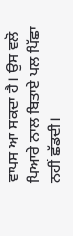ਵਾਪਸ ਆ ਸਕਦਾ ਹੈ। ਉਸ ਵਲੋ ਪਿਆਰੇ ਨਾਲ ਬਿਤਾਏ ਪਲ ਪਿੱਛਾ ਨਹੀਂ ਛੱਡਦੀ।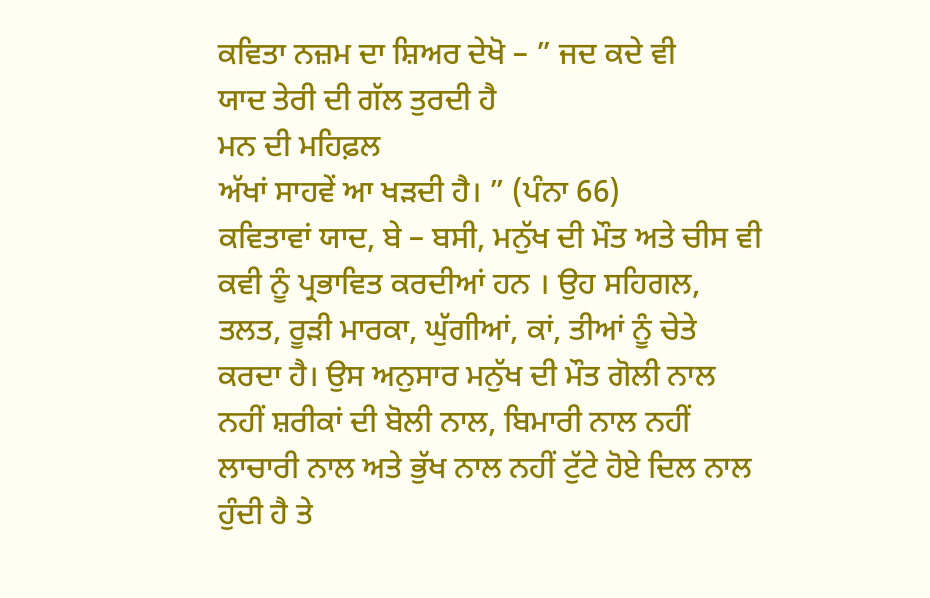ਕਵਿਤਾ ਨਜ਼ਮ ਦਾ ਸ਼ਿਅਰ ਦੇਖੋ – ” ਜਦ ਕਦੇ ਵੀ
ਯਾਦ ਤੇਰੀ ਦੀ ਗੱਲ ਤੁਰਦੀ ਹੈ
ਮਨ ਦੀ ਮਹਿਫ਼ਲ
ਅੱਖਾਂ ਸਾਹਵੇਂ ਆ ਖੜਦੀ ਹੈ। ” (ਪੰਨਾ 66)
ਕਵਿਤਾਵਾਂ ਯਾਦ, ਬੇ – ਬਸੀ, ਮਨੁੱਖ ਦੀ ਮੌਤ ਅਤੇ ਚੀਸ ਵੀ ਕਵੀ ਨੂੰ ਪ੍ਰਭਾਵਿਤ ਕਰਦੀਆਂ ਹਨ । ਉਹ ਸਹਿਗਲ, ਤਲਤ, ਰੂੜੀ ਮਾਰਕਾ, ਘੁੱਗੀਆਂ, ਕਾਂ, ਤੀਆਂ ਨੂੰ ਚੇਤੇ ਕਰਦਾ ਹੈ। ਉਸ ਅਨੁਸਾਰ ਮਨੁੱਖ ਦੀ ਮੌਤ ਗੋਲੀ ਨਾਲ ਨਹੀਂ ਸ਼ਰੀਕਾਂ ਦੀ ਬੋਲੀ ਨਾਲ, ਬਿਮਾਰੀ ਨਾਲ ਨਹੀਂ ਲਾਚਾਰੀ ਨਾਲ ਅਤੇ ਭੁੱਖ ਨਾਲ ਨਹੀਂ ਟੁੱਟੇ ਹੋਏ ਦਿਲ ਨਾਲ ਹੁੰਦੀ ਹੈ ਤੇ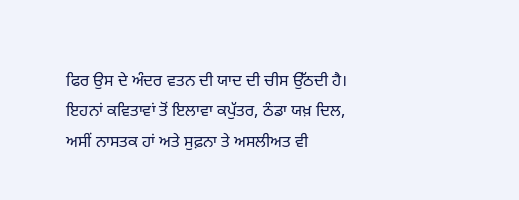ਫਿਰ ਉਸ ਦੇ ਅੰਦਰ ਵਤਨ ਦੀ ਯਾਦ ਦੀ ਚੀਸ ਉੱਠਦੀ ਹੈ।
ਇਹਨਾਂ ਕਵਿਤਾਵਾਂ ਤੋਂ ਇਲਾਵਾ ਕਪੁੱਤਰ, ਠੰਡਾ ਯਖ਼ ਦਿਲ, ਅਸੀਂ ਨਾਸਤਕ ਹਾਂ ਅਤੇ ਸੁਫ਼ਨਾ ਤੇ ਅਸਲੀਅਤ ਵੀ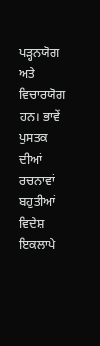ਪੜ੍ਹਨਯੋਗ ਅਤੇ ਵਿਚਾਰਯੋਗ ਹਨ। ਭਾਵੇਂ ਪੁਸਤਕ ਦੀਆਂ ਰਚਨਾਵਾਂ ਬਹੁਤੀਆਂ ਵਿਦੇਸ਼ ਇਕਲਾਪੇ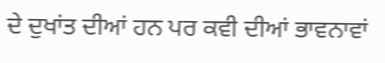ਦੇ ਦੁਖਾਂਤ ਦੀਆਂ ਹਨ ਪਰ ਕਵੀ ਦੀਆਂ ਭਾਵਨਾਵਾਂ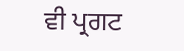ਵੀ ਪ੍ਰਗਟ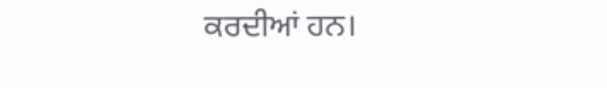ਕਰਦੀਆਂ ਹਨ।